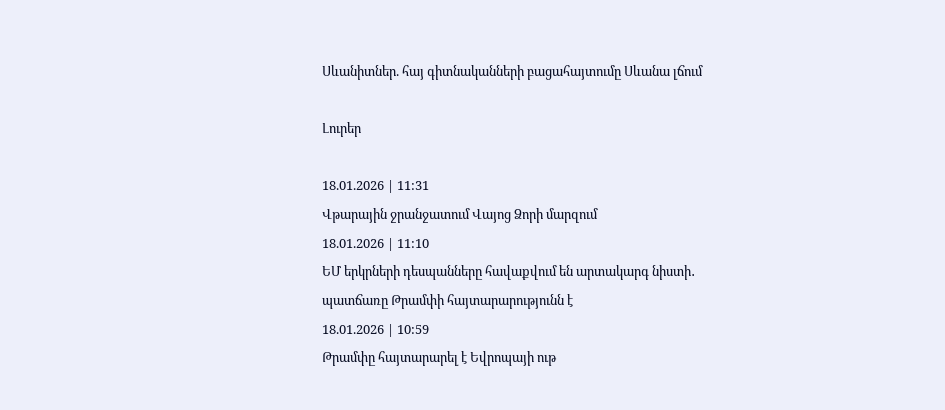Սևանիտներ. հայ գիտնականների բացահայտումը Սևանա լճում

Լուրեր

18.01.2026 | 11:31
Վթարային ջրանջատում Վայոց Ձորի մարզում
18.01.2026 | 11:10
ԵՄ երկրների դեսպանները հավաքվում են արտակարգ նիստի․ պատճառը Թրամփի հայտարարությունն է
18.01.2026 | 10:59
Թրամփը հայտարարել է Եվրոպայի ութ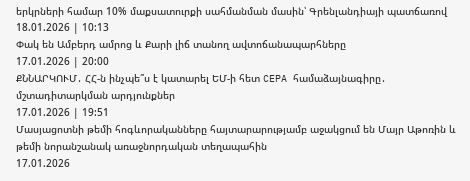երկրների համար 10% մաքսատուրքի սահմանման մասին՝ Գրենլանդիայի պատճառով
18.01.2026 | 10:13
Փակ են Ամբերդ ամրոց և Քարի լիճ տանող ավտոճանապարհները
17.01.2026 | 20:00
ՔՆՆԱՐԿՈՒՄ․ ՀՀ-ն ինչպե՞ս է կատարել ԵՄ-ի հետ CEPA համաձայնագիրը․ մշտադիտարկման արդյունքներ
17.01.2026 | 19:51
Մասյացոտնի թեմի հոգևորականները հայտարարությամբ աջակցում են Մայր Աթոռին և թեմի նորանշանակ առաջնորդական տեղապահին
17.01.2026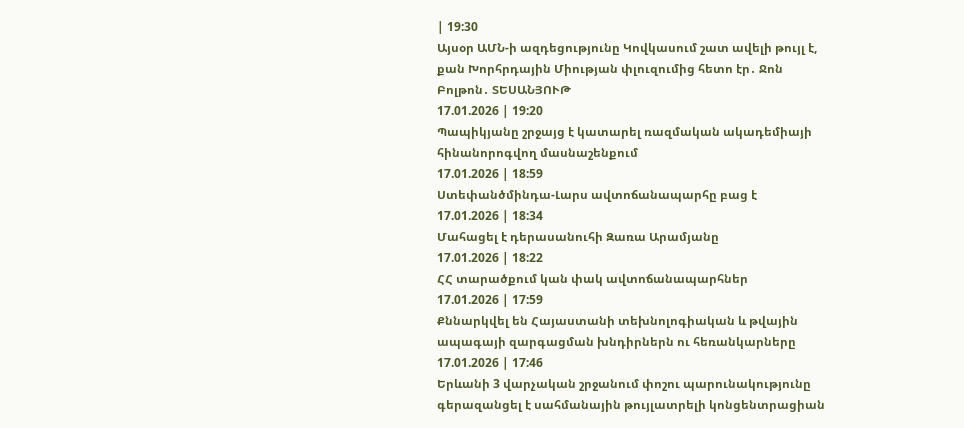| 19:30
Այսօր ԱՄՆ-ի ազդեցությունը Կովկասում շատ ավելի թույլ է, քան Խորհրդային Միության փլուզումից հետո էր․ Ջոն Բոլթոն․ ՏԵՍԱՆՅՈՒԹ
17.01.2026 | 19:20
Պապիկյանը շրջայց է կատարել ռազմական ակադեմիայի հինանորոգվող մասնաշենքում
17.01.2026 | 18:59
Ստեփանծմինդա-Լարս ավտոճանապարհը բաց է
17.01.2026 | 18:34
Մահացել է դերասանուհի Զառա Արամյանը
17.01.2026 | 18:22
ՀՀ տարածքում կան փակ ավտոճանապարհներ
17.01.2026 | 17:59
Քննարկվել են Հայաստանի տեխնոլոգիական և թվային ապագայի զարգացման խնդիրներն ու հեռանկարները
17.01.2026 | 17:46
Երևանի 3 վարչական շրջանում փոշու պարունակությունը գերազանցել է սահմանային թույլատրելի կոնցենտրացիան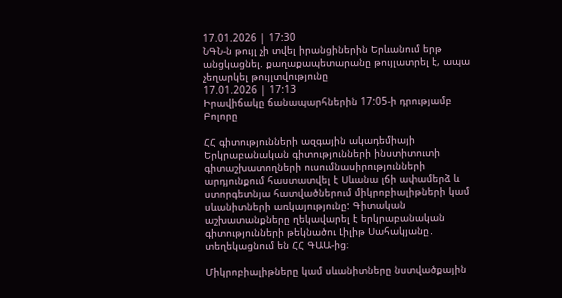17.01.2026 | 17:30
ՆԳՆ-ն թույլ չի տվել իրանցիներին Երևանում երթ անցկացնել. քաղաքապետարանը թույլատրել է, ապա չեղարկել թույլտվությունը
17.01.2026 | 17:13
Իրավիճակը ճանապարհներին 17:05-ի դրությամբ
Բոլորը

ՀՀ գիտությունների ազգային ակադեմիայի Երկրաբանական գիտությունների ինստիտուտի գիտաշխատողների ուսումնասիրությունների արդյունքում հաստատվել է Սևանա լճի ափամերձ և ստորգետնյա հատվածներում միկրոբիալիթների կամ սևանիտների առկայությունը: Գիտական աշխատանքները ղեկավարել է երկրաբանական գիտությունների թեկնածու Լիլիթ Սահակյանը․ տեղեկացնում են ՀՀ ԳԱԱ-ից։

Միկրոբիալիթները կամ սևանիտները նստվածքային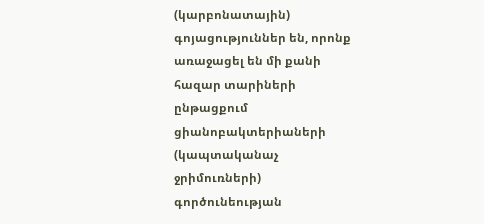(կարբոնատային) գոյացություններ են, որոնք առաջացել են մի քանի հազար տարիների ընթացքում ցիանոբակտերիաների (կապտականաչ ջրիմուռների) գործունեության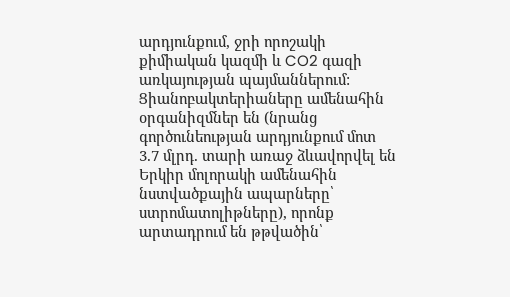արդյունքում, ջրի որոշակի քիմիական կազմի և CO2 գազի առկայության պայմաններում: Ցիանոբակտերիաները ամենահին օրգանիզմներ են (նրանց գործունեության արդյունքում մոտ 3.7 մլրդ. տարի առաջ ձևավորվել են Երկիր մոլորակի ամենահին նստվածքային ապարները՝ ստրոմատոլիթները), որոնք արտադրում են թթվածին՝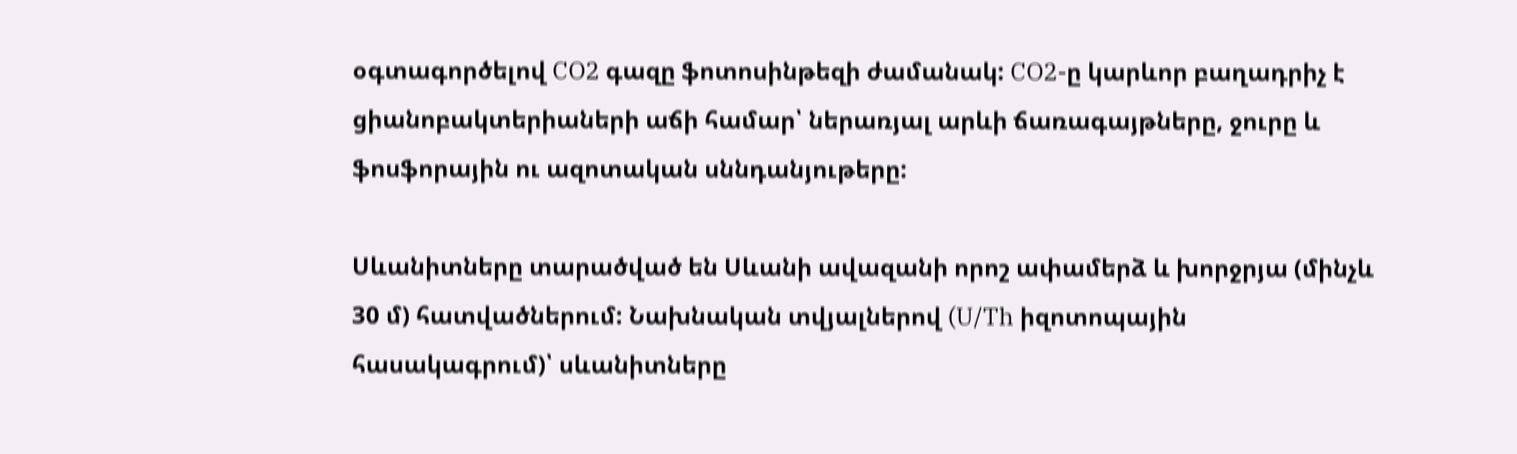օգտագործելով CO2 գազը ֆոտոսինթեզի ժամանակ: CO2-ը կարևոր բաղադրիչ է ցիանոբակտերիաների աճի համար՝ ներառյալ արևի ճառագայթները, ջուրը և ֆոսֆորային ու ազոտական սննդանյութերը:

Սևանիտները տարածված են Սևանի ավազանի որոշ ափամերձ և խորջրյա (մինչև 30 մ) հատվածներում: Նախնական տվյալներով (U/Th իզոտոպային հասակագրում)՝ սևանիտները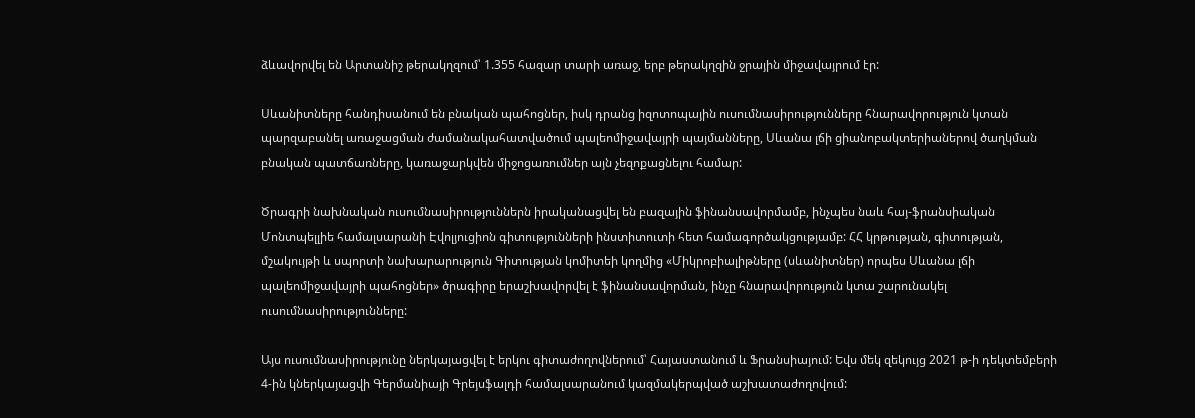ձևավորվել են Արտանիշ թերակղզում՝ 1.355 հազար տարի առաջ, երբ թերակղզին ջրային միջավայրում էր:

Սևանիտները հանդիսանում են բնական պահոցներ, իսկ դրանց իզոտոպային ուսումնասիրությունները հնարավորություն կտան պարզաբանել առաջացման ժամանակահատվածում պալեոմիջավայրի պայմանները, Սևանա լճի ցիանոբակտերիաներով ծաղկման բնական պատճառները, կառաջարկվեն միջոցառումներ այն չեզոքացնելու համար:

Ծրագրի նախնական ուսումնասիրություններն իրականացվել են բազային ֆինանսավորմամբ, ինչպես նաև հայ-ֆրանսիական Մոնտպելլիե համալսարանի Էվոլյուցիոն գիտությունների ինստիտուտի հետ համագործակցությամբ: ՀՀ կրթության, գիտության, մշակույթի և սպորտի նախարարություն Գիտության կոմիտեի կողմից «Միկրոբիալիթները (սևանիտներ) որպես Սևանա լճի պալեոմիջավայրի պահոցներ» ծրագիրը երաշխավորվել է ֆինանսավորման, ինչը հնարավորություն կտա շարունակել ուսումնասիրությունները:

Այս ուսումնասիրությունը ներկայացվել է երկու գիտաժողովներում՝ Հայաստանում և Ֆրանսիայում: Եվս մեկ զեկույց 2021 թ-ի դեկտեմբերի 4-ին կներկայացվի Գերմանիայի Գրեյսֆալդի համալսարանում կազմակերպված աշխատաժողովում: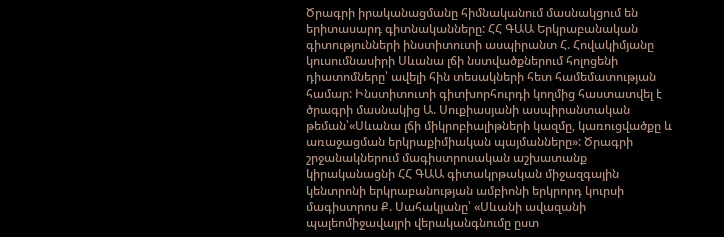Ծրագրի իրականացմանը հիմնականում մասնակցում են երիտասարդ գիտնականները: ՀՀ ԳԱԱ Երկրաբանական գիտությունների ինստիտուտի ասպիրանտ Հ. Հովակիմյանը կուսումնասիրի Սևանա լճի նստվածքներում հոլոցենի դիատոմները՝ ավելի հին տեսակների հետ համեմատության համար: Ինստիտուտի գիտխորհուրդի կողմից հաստատվել է ծրագրի մասնակից Ա. Սուքիասյանի ասպիրանտական թեման՝«Սևանա լճի միկրոբիալիթների կազմը, կառուցվածքը և առաջացման երկրաքիմիական պայմանները»: Ծրագրի շրջանակներում մագիստրոսական աշխատանք կիրականացնի ՀՀ ԳԱԱ գիտակրթական միջազգային կենտրոնի երկրաբանության ամբիոնի երկրորդ կուրսի մագիստրոս Ք. Սահակյանը՝ «Սևանի ավազանի պալեոմիջավայրի վերականգնումը ըստ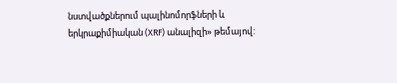նստվածքներում պալինոմորֆների և երկրաքիմիական (XRF) անալիզի» թեմայով: